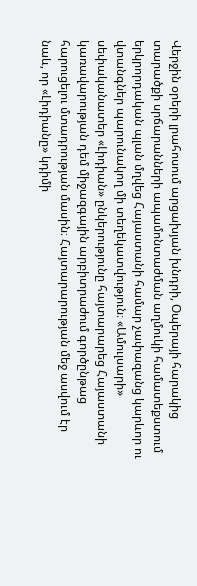Վերջին օրերի լրահոսում արցախյան խնդրի, Օպերայի հարակից տարածքի սրճարանների ապամոնտաժման աղմուկի համատեքստում երկրորդական պլան մղվեց Հայաստանի համար չափազանց կարևոր ու վտանգներ պարունակող մի տեղեկատվություն։ «Ամուլսարի» սեփականատեր «Լիդիան» ընկերությունը հայտարարեց Հայաստանի կառավարության դեմ միջազգային արբիտրաժում գործընթաց հարուցելու մտադրության մասին։ Հայտարարության մեջ ասվում էր նաև, որ «Լիդիանը» կդիմի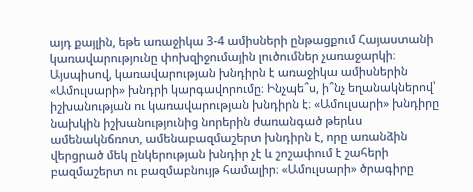այդ քայլին, եթե առաջիկա 3-4 ամիսների ընթացքում Հայաստանի կառավարությունը փոխզիջումային լուծումներ չառաջարկի։ Այսպիսով, կառավարության խնդիրն է առաջիկա ամիսներին «Ամուլսարի» խնդրի կարգավորումը։ Ինչպե՞ս, ի՞նչ եղանակներով՝ իշխանության ու կառավարության խնդիրն է։ «Ամուլսարի» խնդիրը նախկին իշխանությունից նորերին ժառանգած թերևս ամենակնճռոտ, ամենաբազմաշերտ խնդիրն է, որը առանձին վերցրած մեկ ընկերության խնդիր չէ և շոշափում է շահերի բազմաշերտ ու բազմաբնույթ համալիր։ «Ամուլսարի» ծրագիրը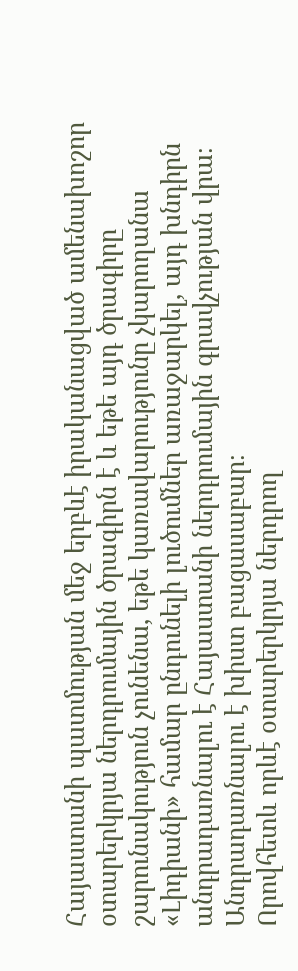Հայաստանի պատմության մեջ երբևէ իրականացված ամենախոշոր օտարերկրյա ներդրումային ծրագիրն է և եթե այդ ծրագիրը շարունակություն չունենա, եթե կառավարությունը չկարողանա «Լիդիանի» համար ընդունելի լուծումներ առաջարկել, այդ խնդիրն անդրադառնալու է Հայաստանի ներդրումային գրավչության վրա։ Անդրադառնալու է խիստ բացասաբար։
Որովհետև որևէ օտարերկրյա ներդրող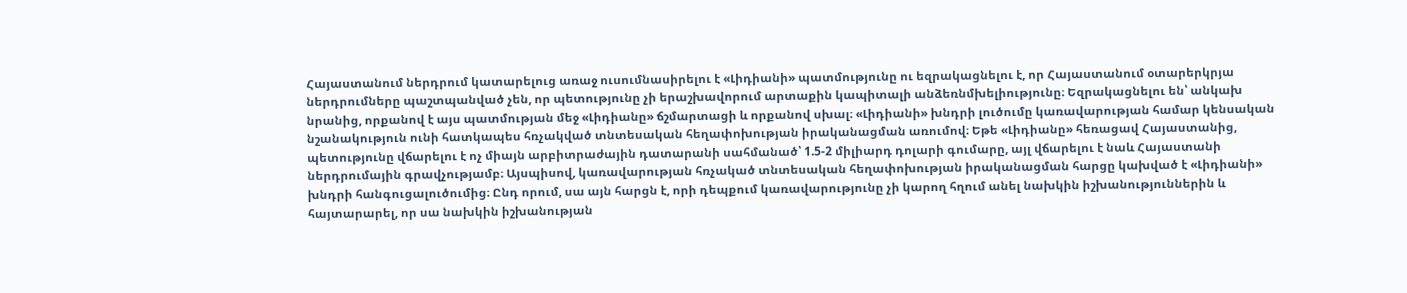Հայաստանում ներդրում կատարելուց առաջ ուսումնասիրելու է «Լիդիանի» պատմությունը ու եզրակացնելու է, որ Հայաստանում օտարերկրյա ներդրումները պաշտպանված չեն, որ պետությունը չի երաշխավորում արտաքին կապիտալի անձեռնմխելիությունը։ Եզրակացնելու են՝ անկախ նրանից, որքանով է այս պատմության մեջ «Լիդիանը» ճշմարտացի և որքանով սխալ։ «Լիդիանի» խնդրի լուծումը կառավարության համար կենսական նշանակություն ունի հատկապես հռչակված տնտեսական հեղափոխության իրականացման առումով։ Եթե «Լիդիանը» հեռացավ Հայաստանից, պետությունը վճարելու է ոչ միայն արբիտրաժային դատարանի սահմանած՝ 1.5-2 միլիարդ դոլարի գումարը, այլ վճարելու է նաև Հայաստանի ներդրումային գրավչությամբ։ Այսպիսով, կառավարության հռչակած տնտեսական հեղափոխության իրականացման հարցը կախված է «Լիդիանի» խնդրի հանգուցալուծումից։ Ընդ որում, սա այն հարցն է, որի դեպքում կառավարությունը չի կարող հղում անել նախկին իշխանություններին և հայտարարել, որ սա նախկին իշխանության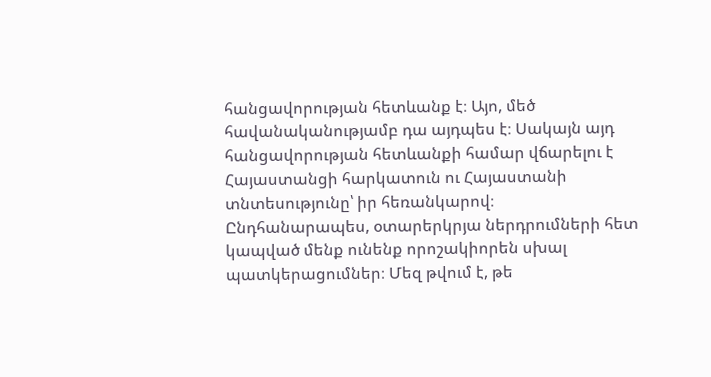հանցավորության հետևանք է։ Այո, մեծ հավանականությամբ դա այդպես է։ Սակայն այդ հանցավորության հետևանքի համար վճարելու է Հայաստանցի հարկատուն ու Հայաստանի տնտեսությունը՝ իր հեռանկարով։
Ընդհանարապես, օտարերկրյա ներդրումների հետ կապված մենք ունենք որոշակիորեն սխալ պատկերացումներ։ Մեզ թվում է, թե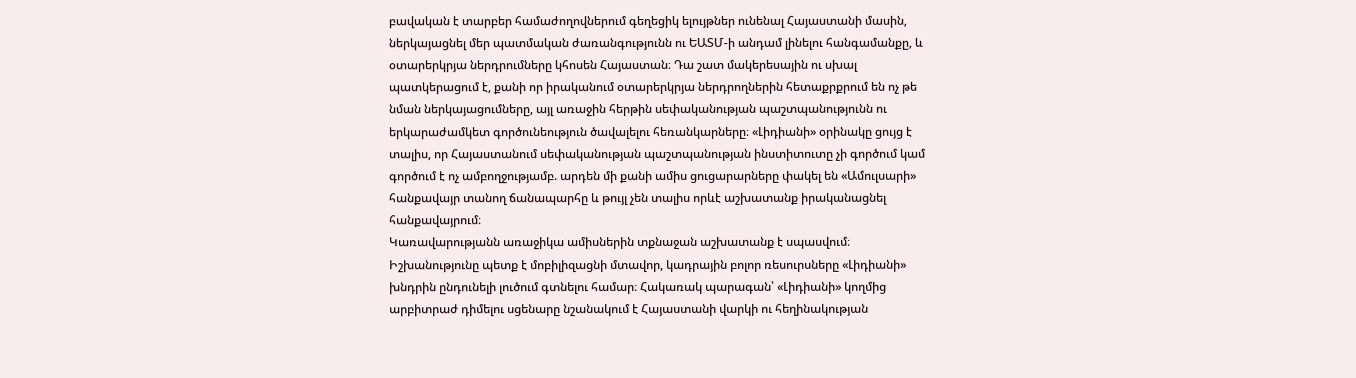բավական է տարբեր համաժողովներում գեղեցիկ ելույթներ ունենալ Հայաստանի մասին, ներկայացնել մեր պատմական ժառանգությունն ու ԵԱՏՄ-ի անդամ լինելու հանգամանքը, և օտարերկրյա ներդրումները կհոսեն Հայաստան։ Դա շատ մակերեսային ու սխալ պատկերացում է, քանի որ իրականում օտարերկրյա ներդրողներին հետաքրքրում են ոչ թե նման ներկայացումները, այլ առաջին հերթին սեփականության պաշտպանությունն ու երկարաժամկետ գործունեություն ծավալելու հեռանկարները։ «Լիդիանի» օրինակը ցույց է տալիս, որ Հայաստանում սեփականության պաշտպանության ինստիտուտը չի գործում կամ գործում է ոչ ամբողջությամբ. արդեն մի քանի ամիս ցուցարարները փակել են «Ամուլսարի» հանքավայր տանող ճանապարհը և թույլ չեն տալիս որևէ աշխատանք իրականացնել հանքավայրում։
Կառավարությանն առաջիկա ամիսներին տքնաջան աշխատանք է սպասվում։ Իշխանությունը պետք է մոբիլիզացնի մտավոր, կադրային բոլոր ռեսուրսները «Լիդիանի» խնդրին ընդունելի լուծում գտնելու համար։ Հակառակ պարագան՝ «Լիդիանի» կողմից արբիտրաժ դիմելու սցենարը նշանակում է Հայաստանի վարկի ու հեղինակության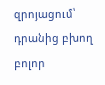զրոյացում՝ դրանից բխող բոլոր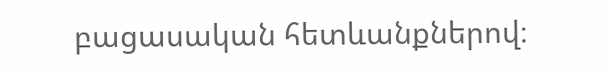բացասական հետևանքներով։